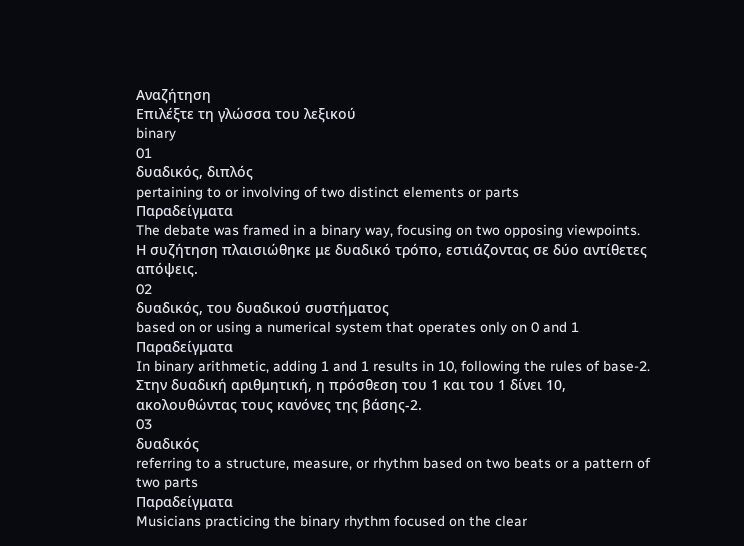Αναζήτηση
Επιλέξτε τη γλώσσα του λεξικού
binary
01
δυαδικός, διπλός
pertaining to or involving of two distinct elements or parts
Παραδείγματα
The debate was framed in a binary way, focusing on two opposing viewpoints.
Η συζήτηση πλαισιώθηκε με δυαδικό τρόπο, εστιάζοντας σε δύο αντίθετες απόψεις.
02
δυαδικός, του δυαδικού συστήματος
based on or using a numerical system that operates only on 0 and 1
Παραδείγματα
In binary arithmetic, adding 1 and 1 results in 10, following the rules of base-2.
Στην δυαδική αριθμητική, η πρόσθεση του 1 και του 1 δίνει 10, ακολουθώντας τους κανόνες της βάσης-2.
03
δυαδικός
referring to a structure, measure, or rhythm based on two beats or a pattern of two parts
Παραδείγματα
Musicians practicing the binary rhythm focused on the clear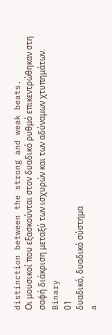distinction between the strong and weak beats.
Οι μουσικοί που εξασκούνται στον δυαδικό ρυθμό επικεντρώθηκαν στη σαφή διάκριση μεταξύ των ισχυρών και των αδύναμων χτυπημάτων.
Binary
01
δυαδικό, δυαδικό σύστημα
a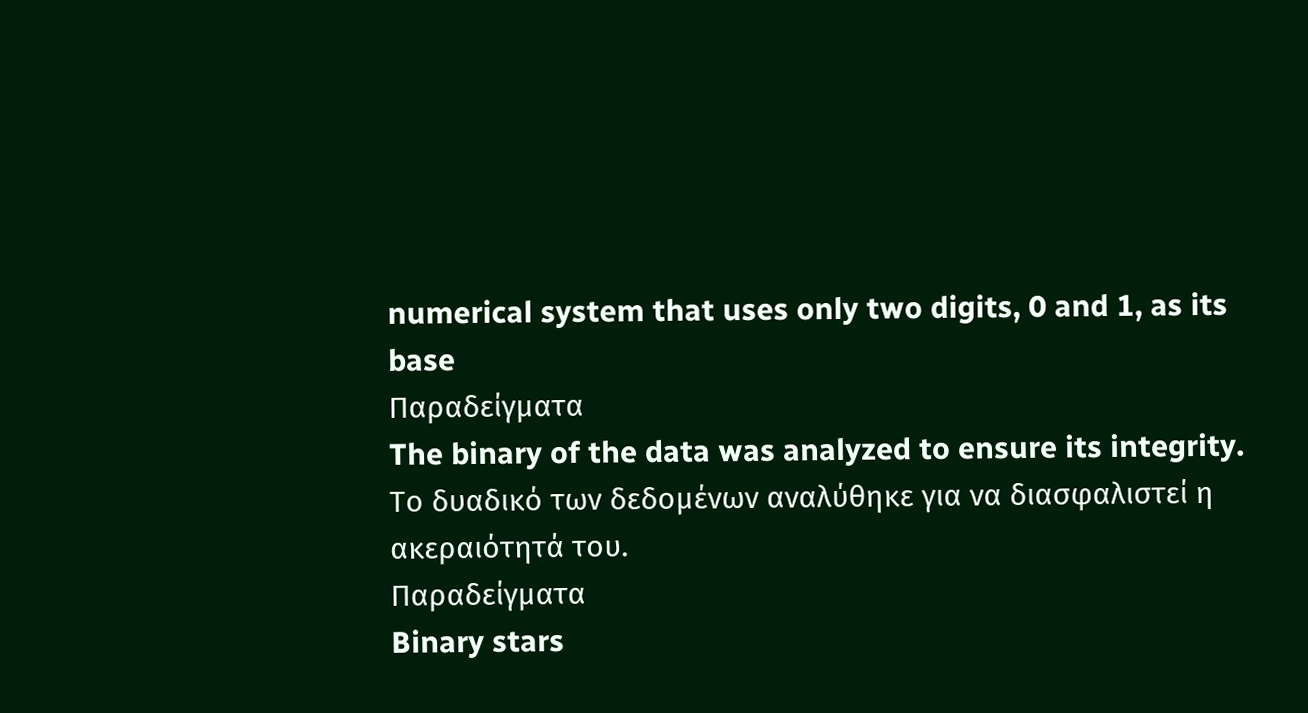numerical system that uses only two digits, 0 and 1, as its base
Παραδείγματα
The binary of the data was analyzed to ensure its integrity.
Το δυαδικό των δεδομένων αναλύθηκε για να διασφαλιστεί η ακεραιότητά του.
Παραδείγματα
Binary stars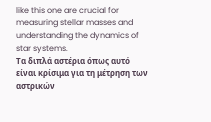like this one are crucial for measuring stellar masses and understanding the dynamics of star systems.
Τα διπλά αστέρια όπως αυτό είναι κρίσιμα για τη μέτρηση των αστρικών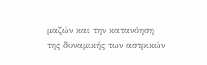μαζών και την κατανόηση της δυναμικής των αστρικών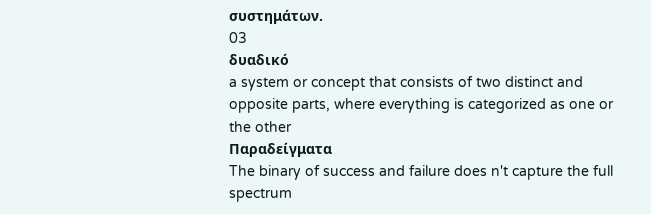συστημάτων.
03
δυαδικό
a system or concept that consists of two distinct and opposite parts, where everything is categorized as one or the other
Παραδείγματα
The binary of success and failure does n't capture the full spectrum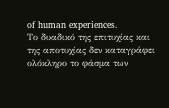of human experiences.
Το δυαδικό της επιτυχίας και της αποτυχίας δεν καταγράφει ολόκληρο το φάσμα των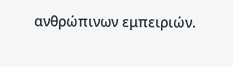ανθρώπινων εμπειριών.